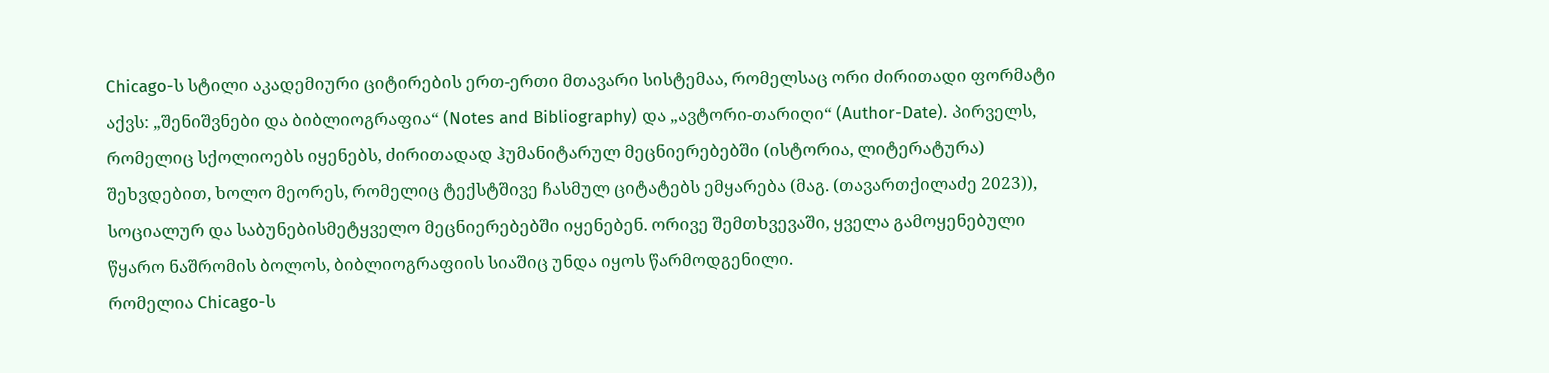Chicago-ს სტილი აკადემიური ციტირების ერთ-ერთი მთავარი სისტემაა, რომელსაც ორი ძირითადი ფორმატი აქვს: „შენიშვნები და ბიბლიოგრაფია“ (Notes and Bibliography) და „ავტორი-თარიღი“ (Author-Date). პირველს, რომელიც სქოლიოებს იყენებს, ძირითადად ჰუმანიტარულ მეცნიერებებში (ისტორია, ლიტერატურა) შეხვდებით, ხოლო მეორეს, რომელიც ტექსტშივე ჩასმულ ციტატებს ემყარება (მაგ. (თავართქილაძე 2023)), სოციალურ და საბუნებისმეტყველო მეცნიერებებში იყენებენ. ორივე შემთხვევაში, ყველა გამოყენებული წყარო ნაშრომის ბოლოს, ბიბლიოგრაფიის სიაშიც უნდა იყოს წარმოდგენილი.
რომელია Chicago-ს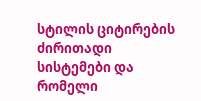სტილის ციტირების ძირითადი სისტემები და რომელი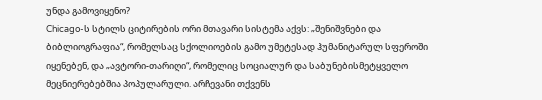უნდა გამოვიყენო?
Chicago-ს სტილს ციტირების ორი მთავარი სისტემა აქვს: „შენიშვნები და ბიბლიოგრაფია“, რომელსაც სქოლიოების გამო უმეტესად ჰუმანიტარულ სფეროში იყენებენ, და „ავტორი-თარიღი“, რომელიც სოციალურ და საბუნებისმეტყველო მეცნიერებებშია პოპულარული. არჩევანი თქვენს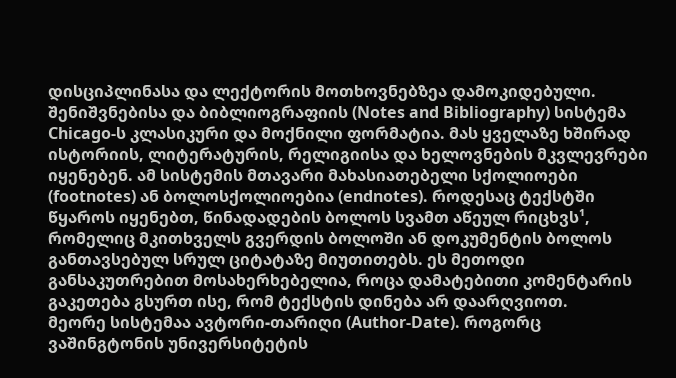დისციპლინასა და ლექტორის მოთხოვნებზეა დამოკიდებული.
შენიშვნებისა და ბიბლიოგრაფიის (Notes and Bibliography) სისტემა Chicago-ს კლასიკური და მოქნილი ფორმატია. მას ყველაზე ხშირად ისტორიის, ლიტერატურის, რელიგიისა და ხელოვნების მკვლევრები იყენებენ. ამ სისტემის მთავარი მახასიათებელი სქოლიოები (footnotes) ან ბოლოსქოლიოებია (endnotes). როდესაც ტექსტში წყაროს იყენებთ, წინადადების ბოლოს სვამთ აწეულ რიცხვს¹, რომელიც მკითხველს გვერდის ბოლოში ან დოკუმენტის ბოლოს განთავსებულ სრულ ციტატაზე მიუთითებს. ეს მეთოდი განსაკუთრებით მოსახერხებელია, როცა დამატებითი კომენტარის გაკეთება გსურთ ისე, რომ ტექსტის დინება არ დაარღვიოთ.
მეორე სისტემაა ავტორი-თარიღი (Author-Date). როგორც ვაშინგტონის უნივერსიტეტის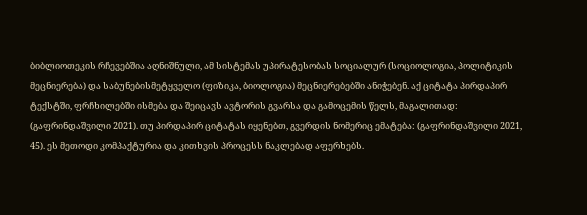ბიბლიოთეკის რჩევებშია აღნიშნული, ამ სისტემას უპირატესობას სოციალურ (სოციოლოგია, პოლიტიკის მეცნიერება) და საბუნებისმეტყველო (ფიზიკა, ბიოლოგია) მეცნიერებებში ანიჭებენ. აქ ციტატა პირდაპირ ტექსტში, ფრჩხილებში ისმება და შეიცავს ავტორის გვარსა და გამოცემის წელს, მაგალითად: (გაფრინდაშვილი 2021). თუ პირდაპირ ციტატას იყენებთ, გვერდის ნომერიც ემატება: (გაფრინდაშვილი 2021, 45). ეს მეთოდი კომპაქტურია და კითხვის პროცესს ნაკლებად აფერხებს.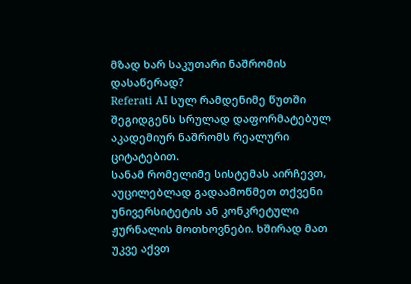მზად ხარ საკუთარი ნაშრომის დასაწერად?
Referati AI სულ რამდენიმე წუთში შეგიდგენს სრულად დაფორმატებულ აკადემიურ ნაშრომს რეალური ციტატებით.
სანამ რომელიმე სისტემას აირჩევთ, აუცილებლად გადაამოწმეთ თქვენი უნივერსიტეტის ან კონკრეტული ჟურნალის მოთხოვნები. ხშირად მათ უკვე აქვთ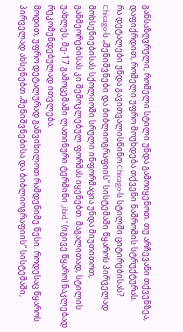განსაზღვრული, რომელი სტილი უნდა გამოიყენოთ. თუ არჩევანი თქვენზეა, დაფიქრდით, რომელი უფრო მოუხდება თქვენი ნაშრომის სტრუქტურას.
რა დეტალები უნდა გავითვალისწინო Chicago-ს სტილში ციტირებისას?
Chicago-ს „შენიშვნები და ბიბლიოგრაფიის“ სისტემაში წყაროს პირველად მოხსენიებისას სქოლიოში სრული ინფორმაცია უნდა მიუთითოთ, განმეორებისას კი შემოკლებულ ფორმას იყენებთ. მაგალითად, სტილის უახლეს, მე-17 გამოცემაში ლათინური ტერმინი „ibid.“ (იგივე წყარო) ნაკლებად რეკომენდებულად ითვლება.
მოდით, უფრო დეტალურად განვიხილოთ რამდენიმე წესი. როდესაც წყაროს პირველად ახსენებთ „შენიშვნებისა და ბიბლიოგრაფიის“ სისტემაში,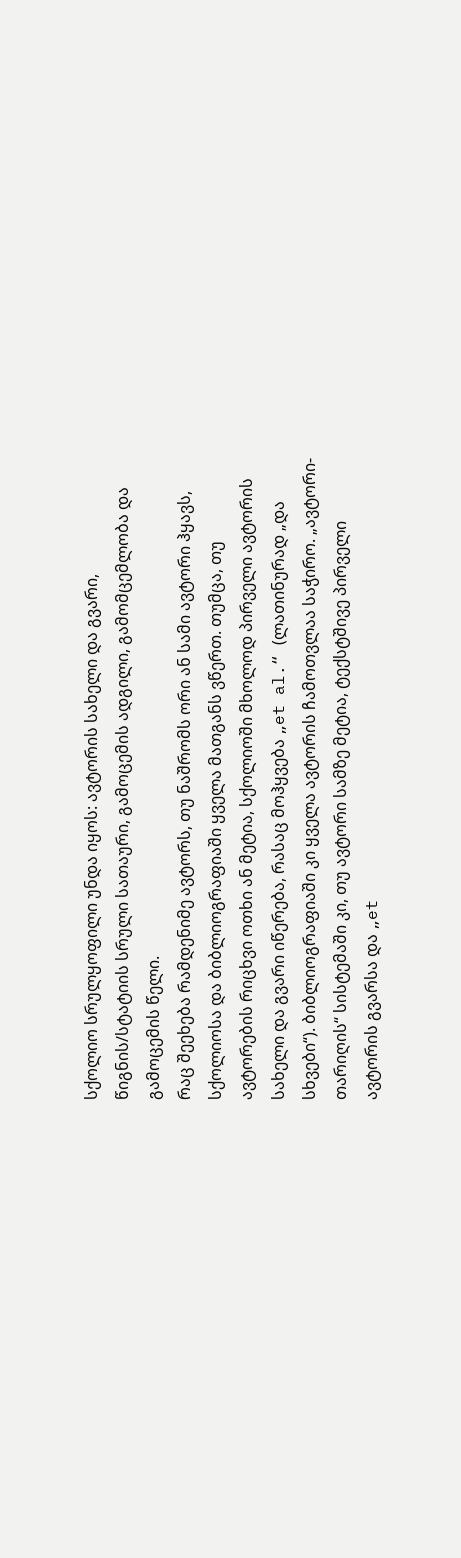სქოლიო სრულყოფილი უნდა იყოს: ავტორის სახელი და გვარი, წიგნის/სტატიის სრული სათაური, გამოცემის ადგილი, გამომცემლობა და გამოცემის წელი.
რაც შეეხება რამდენიმე ავტორს, თუ ნაშრომს ორი ან სამი ავტორი ჰყავს, სქოლიოსა და ბიბლიოგრაფიაში ყველა მათგანს ვწერთ. თუმცა, თუ ავტორების რიცხვი ოთხი ან მეტია, სქოლიოში მხოლოდ პირველი ავტორის სახელი და გვარი იწერება, რასაც მოჰყვება „et al.“ (ლათინურად „და სხვები“). ბიბლიოგრაფიაში კი ყველა ავტორის ჩამოთვლაა საჭირო. „ავტორი-თარიღის“ სისტემაში კი, თუ ავტორი სამზე მეტია, ტექსტშივე პირველი ავტორის გვარსა და „et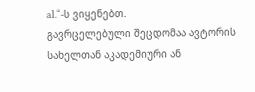al.“-ს ვიყენებთ.
გავრცელებული შეცდომაა ავტორის სახელთან აკადემიური ან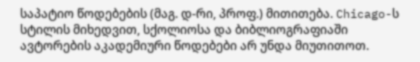საპატიო წოდებების (მაგ. დ-რი, პროფ.) მითითება. Chicago-ს სტილის მიხედვით, სქოლიოსა და ბიბლიოგრაფიაში ავტორების აკადემიური წოდებები არ უნდა მიუთითოთ.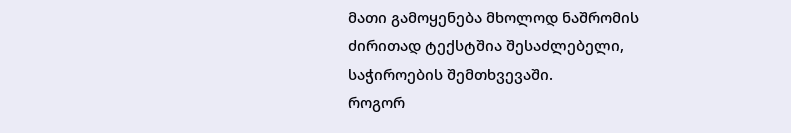მათი გამოყენება მხოლოდ ნაშრომის ძირითად ტექსტშია შესაძლებელი, საჭიროების შემთხვევაში.
როგორ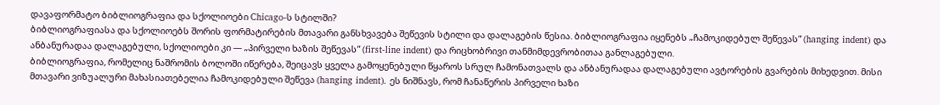დავაფორმატო ბიბლიოგრაფია და სქოლიოები Chicago-ს სტილში?
ბიბლიოგრაფიასა და სქოლიოებს შორის ფორმატირების მთავარი განსხვავება შეწევის სტილი და დალაგების წესია. ბიბლიოგრაფია იყენებს „ჩამოკიდებულ შეწევას“ (hanging indent) და ანბანურადაა დალაგებული, სქოლიოები კი — „პირველი ხაზის შეწევას“ (first-line indent) და რიცხობრივი თანმიმდევრობითაა განლაგებული.
ბიბლიოგრაფია, რომელიც ნაშრომის ბოლოში იწერება, შეიცავს ყველა გამოყენებული წყაროს სრულ ჩამონათვალს და ანბანურადაა დალაგებული ავტორების გვარების მიხედვით. მისი მთავარი ვიზუალური მახასიათებელია ჩამოკიდებული შეწევა (hanging indent). ეს ნიშნავს, რომ ჩანაწერის პირველი ხაზი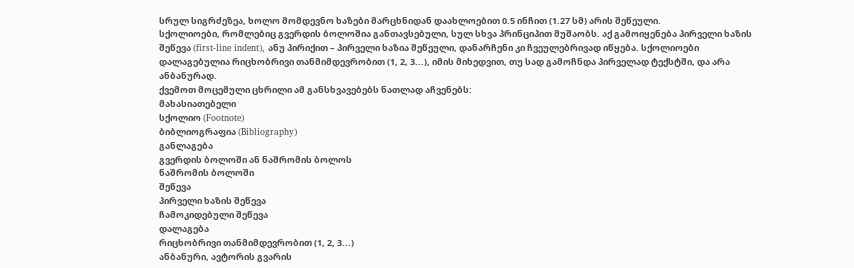სრულ სიგრძეზეა, ხოლო მომდევნო ხაზები მარცხნიდან დაახლოებით 0.5 ინჩით (1.27 სმ) არის შეწეული.
სქოლიოები, რომლებიც გვერდის ბოლოშია განთავსებული, სულ სხვა პრინციპით მუშაობს. აქ გამოიყენება პირველი ხაზის შეწევა (first-line indent), ანუ პირიქით – პირველი ხაზია შეწეული, დანარჩენი კი ჩვეულებრივად იწყება. სქოლიოები დალაგებულია რიცხობრივი თანმიმდევრობით (1, 2, 3...), იმის მიხედვით, თუ სად გამოჩნდა პირველად ტექსტში, და არა ანბანურად.
ქვემოთ მოცემული ცხრილი ამ განსხვავებებს ნათლად აჩვენებს:
მახასიათებელი
სქოლიო (Footnote)
ბიბლიოგრაფია (Bibliography)
განლაგება
გვერდის ბოლოში ან ნაშრომის ბოლოს
ნაშრომის ბოლოში
შეწევა
პირველი ხაზის შეწევა
ჩამოკიდებული შეწევა
დალაგება
რიცხობრივი თანმიმდევრობით (1, 2, 3...)
ანბანური, ავტორის გვარის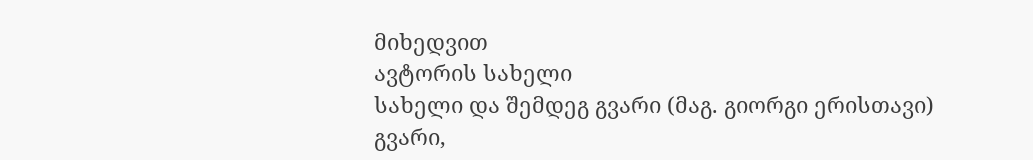მიხედვით
ავტორის სახელი
სახელი და შემდეგ გვარი (მაგ. გიორგი ერისთავი)
გვარი,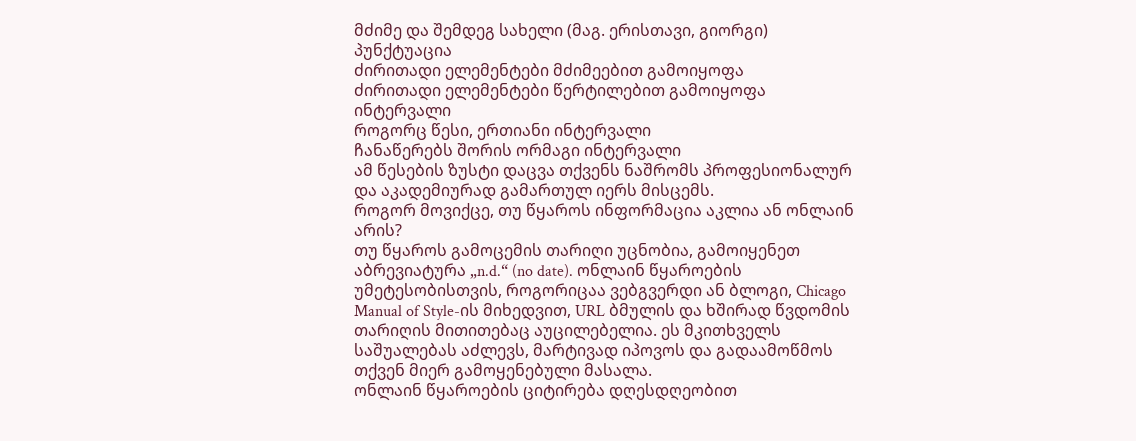მძიმე და შემდეგ სახელი (მაგ. ერისთავი, გიორგი)
პუნქტუაცია
ძირითადი ელემენტები მძიმეებით გამოიყოფა
ძირითადი ელემენტები წერტილებით გამოიყოფა
ინტერვალი
როგორც წესი, ერთიანი ინტერვალი
ჩანაწერებს შორის ორმაგი ინტერვალი
ამ წესების ზუსტი დაცვა თქვენს ნაშრომს პროფესიონალურ და აკადემიურად გამართულ იერს მისცემს.
როგორ მოვიქცე, თუ წყაროს ინფორმაცია აკლია ან ონლაინ არის?
თუ წყაროს გამოცემის თარიღი უცნობია, გამოიყენეთ აბრევიატურა „n.d.“ (no date). ონლაინ წყაროების უმეტესობისთვის, როგორიცაა ვებგვერდი ან ბლოგი, Chicago Manual of Style-ის მიხედვით, URL ბმულის და ხშირად წვდომის თარიღის მითითებაც აუცილებელია. ეს მკითხველს საშუალებას აძლევს, მარტივად იპოვოს და გადაამოწმოს თქვენ მიერ გამოყენებული მასალა.
ონლაინ წყაროების ციტირება დღესდღეობით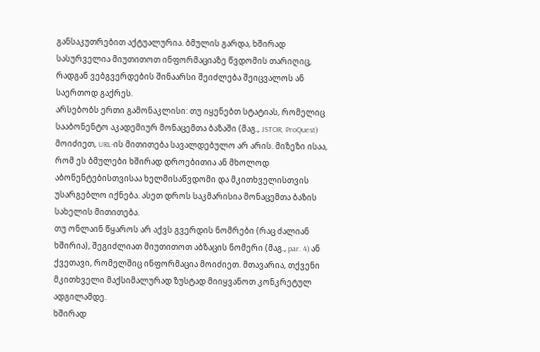განსაკუთრებით აქტუალურია. ბმულის გარდა, ხშირად სასურველია მიუთითოთ ინფორმაციაზე წვდომის თარიღიც, რადგან ვებგვერდების შინაარსი შეიძლება შეიცვალოს ან საერთოდ გაქრეს.
არსებობს ერთი გამონაკლისი: თუ იყენებთ სტატიას, რომელიც სააბონენტო აკადემიურ მონაცემთა ბაზაში (მაგ., JSTOR, ProQuest) მოიძიეთ, URL-ის მითითება სავალდებულო არ არის. მიზეზი ისაა, რომ ეს ბმულები ხშირად დროებითია ან მხოლოდ აბონენტებისთვისაა ხელმისაწვდომი და მკითხველისთვის უსარგებლო იქნება. ასეთ დროს საკმარისია მონაცემთა ბაზის სახელის მითითება.
თუ ონლაინ წყაროს არ აქვს გვერდის ნომრები (რაც ძალიან ხშირია), შეგიძლიათ მიუთითოთ აბზაცის ნომერი (მაგ., par. 4) ან ქვეთავი, რომელშიც ინფორმაცია მოიძიეთ. მთავარია, თქვენი მკითხველი მაქსიმალურად ზუსტად მიიყვანოთ კონკრეტულ ადგილამდე.
ხშირად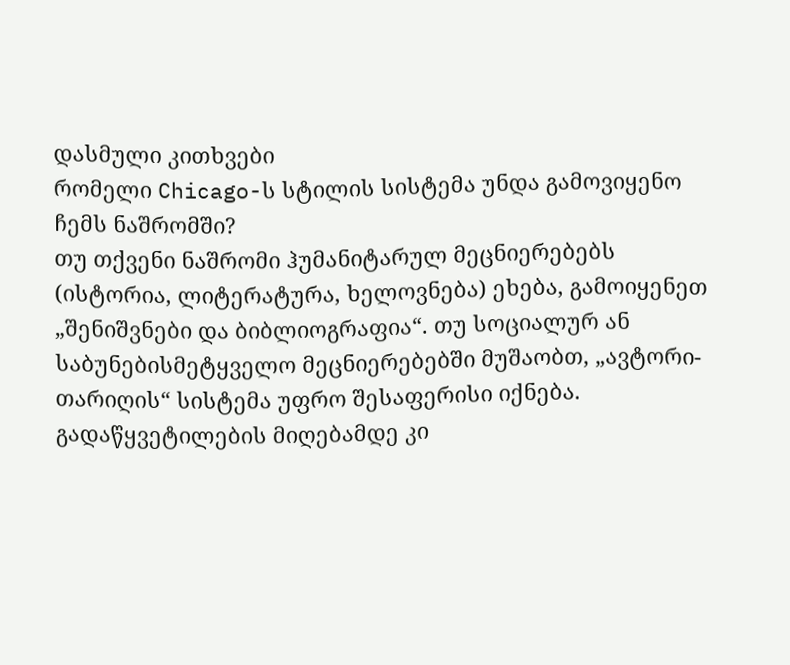დასმული კითხვები
რომელი Chicago-ს სტილის სისტემა უნდა გამოვიყენო ჩემს ნაშრომში?
თუ თქვენი ნაშრომი ჰუმანიტარულ მეცნიერებებს (ისტორია, ლიტერატურა, ხელოვნება) ეხება, გამოიყენეთ „შენიშვნები და ბიბლიოგრაფია“. თუ სოციალურ ან საბუნებისმეტყველო მეცნიერებებში მუშაობთ, „ავტორი-თარიღის“ სისტემა უფრო შესაფერისი იქნება. გადაწყვეტილების მიღებამდე კი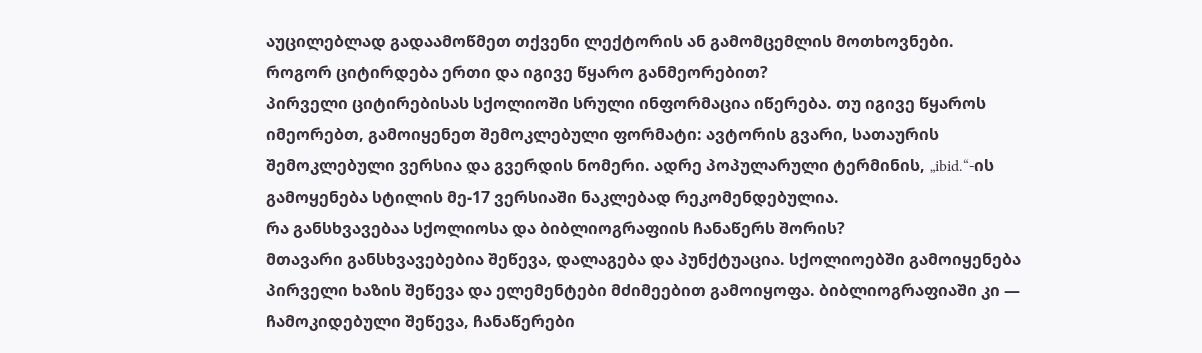აუცილებლად გადაამოწმეთ თქვენი ლექტორის ან გამომცემლის მოთხოვნები.
როგორ ციტირდება ერთი და იგივე წყარო განმეორებით?
პირველი ციტირებისას სქოლიოში სრული ინფორმაცია იწერება. თუ იგივე წყაროს იმეორებთ, გამოიყენეთ შემოკლებული ფორმატი: ავტორის გვარი, სათაურის შემოკლებული ვერსია და გვერდის ნომერი. ადრე პოპულარული ტერმინის, „ibid.“-ის გამოყენება სტილის მე-17 ვერსიაში ნაკლებად რეკომენდებულია.
რა განსხვავებაა სქოლიოსა და ბიბლიოგრაფიის ჩანაწერს შორის?
მთავარი განსხვავებებია შეწევა, დალაგება და პუნქტუაცია. სქოლიოებში გამოიყენება პირველი ხაზის შეწევა და ელემენტები მძიმეებით გამოიყოფა. ბიბლიოგრაფიაში კი — ჩამოკიდებული შეწევა, ჩანაწერები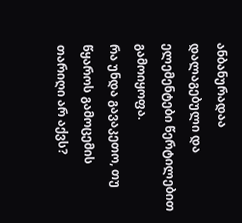ანბანურადაა დალაგებული და ელემენტები წერტილებით გამოიყოფა.
რა უნდა გავაკეთო, თუ წყაროს გამოცემის თარიღი არ აქვს?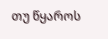თუ წყაროს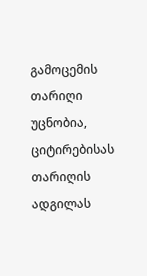გამოცემის თარიღი უცნობია, ციტირებისას თარიღის ადგილას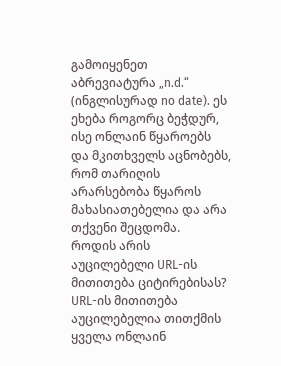გამოიყენეთ აბრევიატურა „n.d.“ (ინგლისურად no date). ეს ეხება როგორც ბეჭდურ, ისე ონლაინ წყაროებს და მკითხველს აცნობებს, რომ თარიღის არარსებობა წყაროს მახასიათებელია და არა თქვენი შეცდომა.
როდის არის აუცილებელი URL-ის მითითება ციტირებისას?
URL-ის მითითება აუცილებელია თითქმის ყველა ონლაინ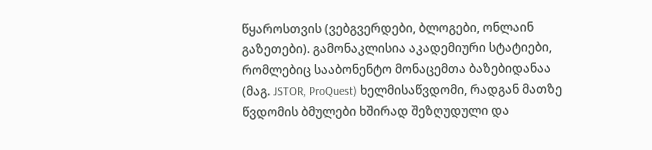წყაროსთვის (ვებგვერდები, ბლოგები, ონლაინ გაზეთები). გამონაკლისია აკადემიური სტატიები, რომლებიც სააბონენტო მონაცემთა ბაზებიდანაა (მაგ. JSTOR, ProQuest) ხელმისაწვდომი, რადგან მათზე წვდომის ბმულები ხშირად შეზღუდული და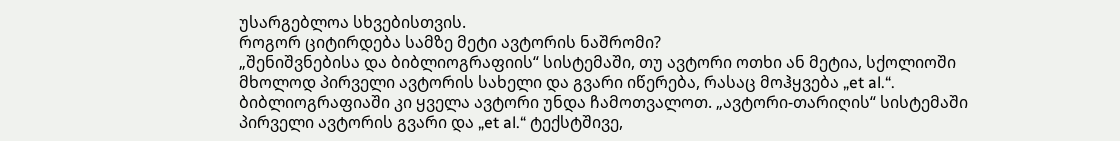უსარგებლოა სხვებისთვის.
როგორ ციტირდება სამზე მეტი ავტორის ნაშრომი?
„შენიშვნებისა და ბიბლიოგრაფიის“ სისტემაში, თუ ავტორი ოთხი ან მეტია, სქოლიოში მხოლოდ პირველი ავტორის სახელი და გვარი იწერება, რასაც მოჰყვება „et al.“. ბიბლიოგრაფიაში კი ყველა ავტორი უნდა ჩამოთვალოთ. „ავტორი-თარიღის“ სისტემაში პირველი ავტორის გვარი და „et al.“ ტექსტშივე,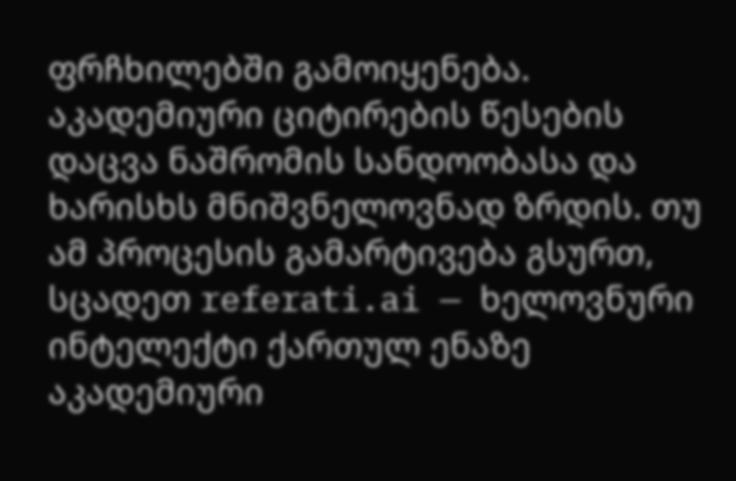ფრჩხილებში გამოიყენება.
აკადემიური ციტირების წესების დაცვა ნაშრომის სანდოობასა და ხარისხს მნიშვნელოვნად ზრდის. თუ ამ პროცესის გამარტივება გსურთ, სცადეთ referati.ai — ხელოვნური ინტელექტი ქართულ ენაზე აკადემიური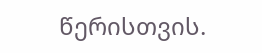წერისთვის.